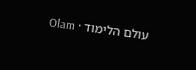עולם הלימוד · Olam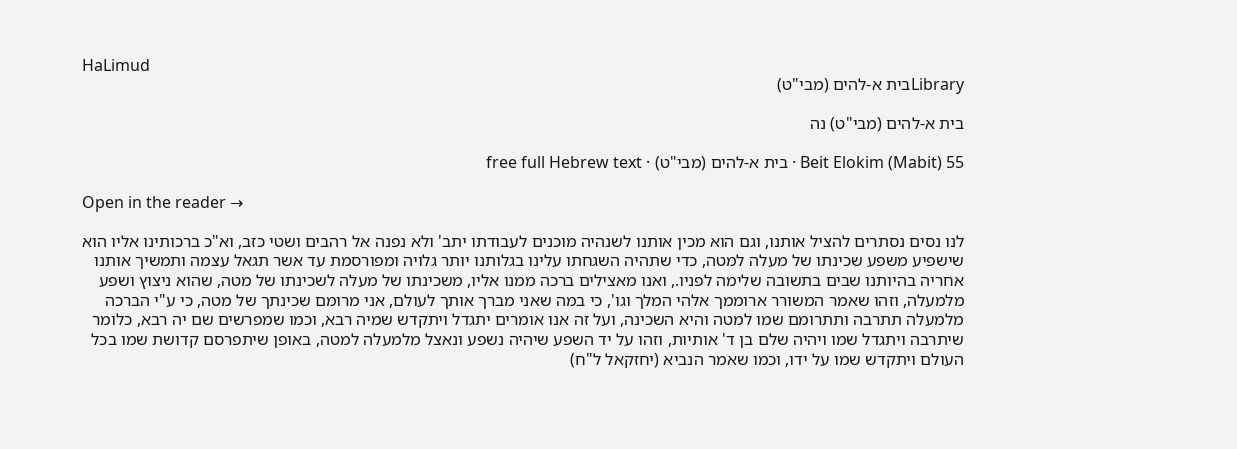HaLimud
Libraryבית א-להים (מבי"ט)

בית א-להים (מבי"ט) נה

Beit Elokim (Mabit) 55 · בית א-להים (מבי"ט) · free full Hebrew text

Open in the reader →

לנו נסים נסתרים להציל אותנו, וגם הוא מכין אותנו לשנהיה מוכנים לעבודתו יתב' ולא נפנה אל רהבים ושטי כזב, וא"כ ברכותינו אליו הוא שישפיע משפע שכינתו של מעלה למטה, כדי שתהיה השגחתו עלינו בגלותנו יותר גלויה ומפורסמת עד אשר תגאל עצמה ותמשיך אותנו אחריה בהיותנו שבים בתשובה שלימה לפניו., ואנו מאצילים ברכה ממנו אליו, משכינתו של מעלה לשכינתו של מטה, שהוא ניצוץ ושפע מלמעלה, וזהו שאמר המשורר ארוממך אלהי המלך וגו', כי במה שאני מברך אותך לעולם, אני מרומם שכינתך של מטה, כי ע"י הברכה מלמעלה תתרבה ותתרומם שמו למטה והיא השכינה, ועל זה אנו אומרים יתגדל ויתקדש שמיה רבא, וכמו שמפרשים שם יה רבא, כלומר שיתרבה ויתגדל שמו ויהיה שלם בן ד' אותיות, וזהו על יד השפע שיהיה נשפע ונאצל מלמעלה למטה, באופן שיתפרסם קדושת שמו בכל העולם ויתקדש שמו על ידו, וכמו שאמר הנביא (יחזקאל ל"ח)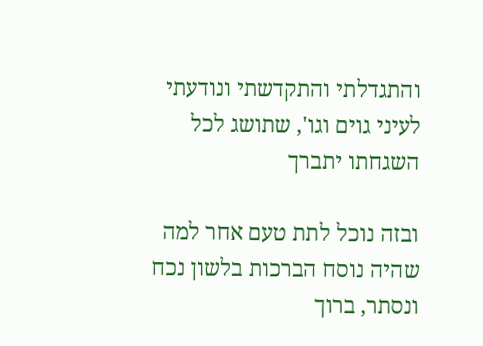והתגדלתי והתקדשתי ונודעתי לעיני גוים וגו', שתושג לכל השגחתו יתברך

ובזה נוכל לתת טעם אחר למה שהיה נוסח הברכות בלשון נכח ונסתר, ברוך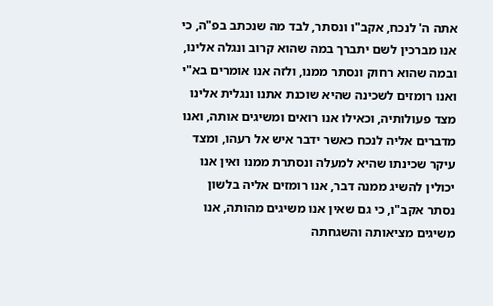אתה ה' לנכח, אקב"ו ונסתר, לבד מה שנכתב בפ"ה, כי אנו מברכין לשם יתברך במה שהוא קרוב ונגלה אלינו, ובמה שהוא רחוק ונסתר ממנו, ולזה אנו אומרים בא"י ואנו רומזים לשכינה שהיא שוכנת אתנו ונגלית אלינו מצד פעולותיה, וכאילו אנו רואים ומשיגים אותה, ואנו מדברים אליה לנכח כאשר ידבר איש אל רעהו, ומצד עיקר שכינתו שהיא למעלה ונסתרת ממנו ואין אנו יכולין להשיג ממנה דבר, אנו רומזים אליה בלשון נסתר אקב"ו, כי גם שאין אנו משיגים מהותה, אנו משיגים מציאותה והשגחתה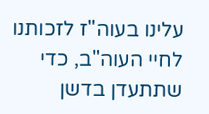עלינו בעוה"ז לזכותנו לחיי העוה"ב, כדי שתתעדן בדשן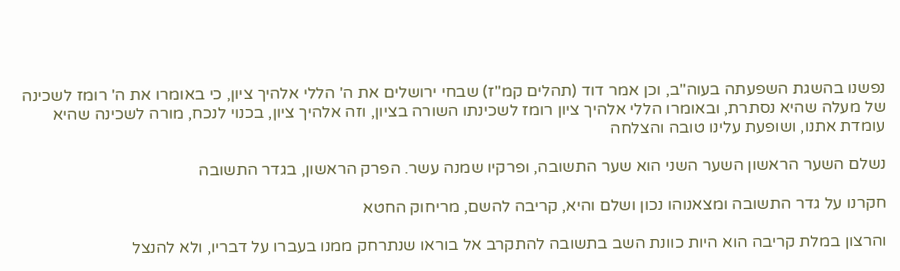נפשנו בהשגת השפעתה בעוה"ב, וכן אמר דוד (תהלים קמ"ז) שבחי ירושלים את ה' הללי אלהיך ציון, כי באומרו את ה' רומז לשכינה של מעלה שהיא נסתרת, ובאומרו הללי אלהיך ציון רומז לשכינתו השורה בציון, וזה אלהיך ציון, בכנוי לנכח, מורה לשכינה שהיא עומדת אתנו, ושופעת עלינו טובה והצלחה

נשלם השער הראשון השער השני הוא שער התשובה, ופרקיו שמנה עשר. הפרק הראשון, בגדר התשובה

חקרנו על גדר התשובה ומצאנוהו נכון ושלם והיא, קריבה להשם, מריחוק החטא

והרצון במלת קריבה הוא היות כוונת השב בתשובה להתקרב אל בוראו שנתרחק ממנו בעברו על דבריו, ולא להנצל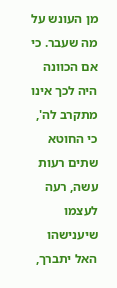מן העונש על מה שעבר. כי אם הכוונה היה לכך אינו מתקרב לה', כי החוטא שתים רעות עשה, רעה לעצמו שיענישהו האל יתברך,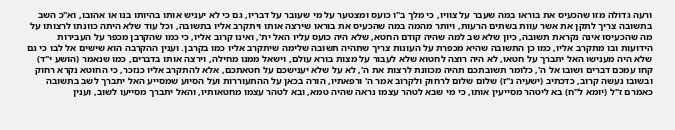ורעה גדולה מזו שהכעיס את בוראו במה שעבר על צוויו, כי מלך ב"ו כועס ומצטער על מי שעובר על דבריו, גם כי לא יעניש אותו בהיותו בנו או אהובו, וא"כ השב בתשובה צריך לתקן את אשר עוות בשתים הרעות, ויותר מהמה במה שהכעיס את בוראו שירצה אותו ויתקרב אליו בתשובה, וכל עוד שלא היתה כוונתו לרצותו על מה שהכעיסו אינה נקראת תשובה, כיון שלא שב למה שהיה קודם החטא, שלא היה כועס עליו האל ית', ואינו קרוב אליו, כי כמו שהקרבן מכפר על העבירות הידועות ובו מתקרב אליו, כמו כן התשובה שהיא מכפרת על העונות צריך שתהיה תשובה שלימה שיתקרב אליו כמו בקרבן. וענין ההקרבה הוא שישים אל לבו כי גם שלא היה מענישו האל יתברך על חטאו, לא היה רוצה לחטוא שלא לעבור על מצות בורא עולם, וישאל ממנו מחילה, וירצה אותו בדברים, כמו שנאמר (הושע י"ד) קחו עמכם דברים ושובו אל ה', כלומר תשובתכם תהיה מכוונת לרצות את ה', לא על שלא יענישכם על חטאתכם, אלא להתקרב אליו כנזכר, כי החוטא נקרא רחוק ובשובו נעשה קרוב, כדכתיב (ישעיה נ"ז) שלום שלום לרחוק ולקרוב אמר ה' ורפאתיו, הורה בכאן על ההתעוררות ועל הסיוע שמסייע האל יתברך לשב בתשובה כאמרם ז"ל (יומא ל"ח) בא ליטהר מסייעין אותו, כי מי שבא לטהר עצמו נראה שהיה טמא, ובא לטהר עצמו מחטאותיו, והאל יתברך מסייעו לשוב, וענין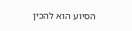הסיוע הוא להכין